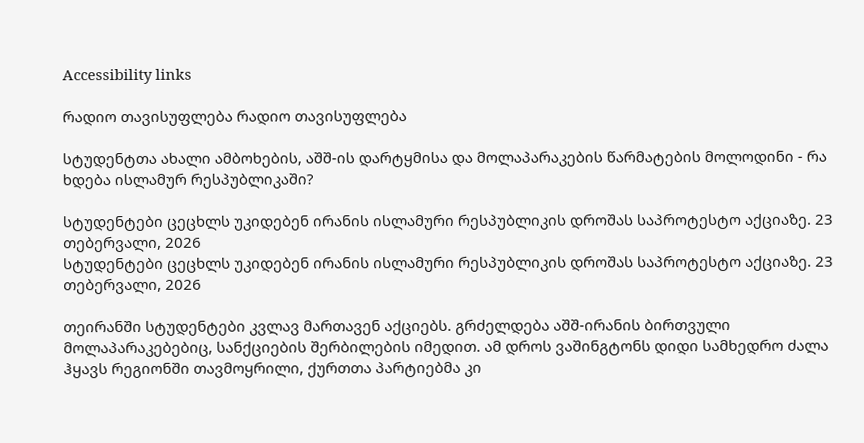Accessibility links

რადიო თავისუფლება რადიო თავისუფლება

სტუდენტთა ახალი ამბოხების, აშშ-ის დარტყმისა და მოლაპარაკების წარმატების მოლოდინი - რა ხდება ისლამურ რესპუბლიკაში?

სტუდენტები ცეცხლს უკიდებენ ირანის ისლამური რესპუბლიკის დროშას საპროტესტო აქციაზე. 23 თებერვალი, 2026
სტუდენტები ცეცხლს უკიდებენ ირანის ისლამური რესპუბლიკის დროშას საპროტესტო აქციაზე. 23 თებერვალი, 2026

თეირანში სტუდენტები კვლავ მართავენ აქციებს. გრძელდება აშშ-ირანის ბირთვული მოლაპარაკებებიც, სანქციების შერბილების იმედით. ამ დროს ვაშინგტონს დიდი სამხედრო ძალა ჰყავს რეგიონში თავმოყრილი, ქურთთა პარტიებმა კი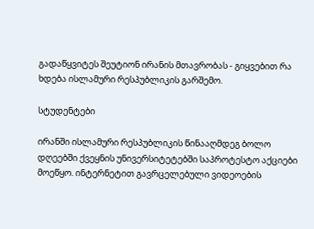გადაწყვიტეს შეუტიონ ირანის მთავრობას - გიყვებით რა ხდება ისლამური რესპუბლიკის გარშემო.

სტუდენტები

ირანში ისლამური რესპუბლიკის წინააღმდეგ ბოლო დღეებში ქვეყნის უნივერსიტეტებში საპროტესტო აქციები მოეწყო. ინტერნეტით გავრცელებული ვიდეოების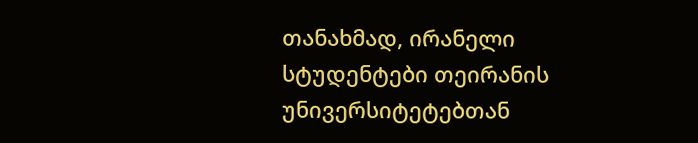თანახმად, ირანელი სტუდენტები თეირანის უნივერსიტეტებთან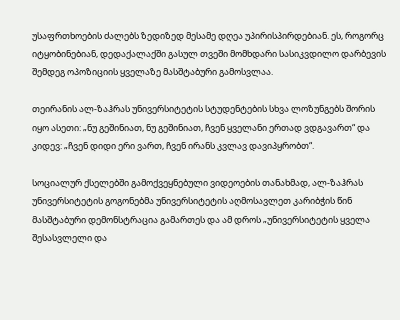უსაფრთხოების ძალებს ზედიზედ მესამე დღეა უპირისპირდებიან. ეს, როგორც იტყობინებიან, დედაქალაქში გასულ თვეში მომხდარი სასიკვდილო დარბევის შემდეგ ოპოზიციის ყველაზე მასშტაბური გამოსვლაა.

თეირანის ალ-ზაჰრას უნივერსიტეტის სტუდენტების სხვა ლოზუნგებს შორის იყო ასეთი: „ნუ გეშინიათ, ნუ გეშინიათ, ჩვენ ყველანი ერთად ვდგავართ“ და კიდევ: „ჩვენ დიდი ერი ვართ, ჩვენ ირანს კვლავ დავიპყრობთ“.

სოციალურ ქსელებში გამოქვეყნებული ვიდეოების თანახმად, ალ-ზაჰრას უნივერსიტეტის გოგონებმა უნივერსიტეტის აღმოსავლეთ კარიბჭის წინ მასშტაბური დემონსტრაცია გამართეს და ამ დროს „უნივერსიტეტის ყველა შესასვლელი და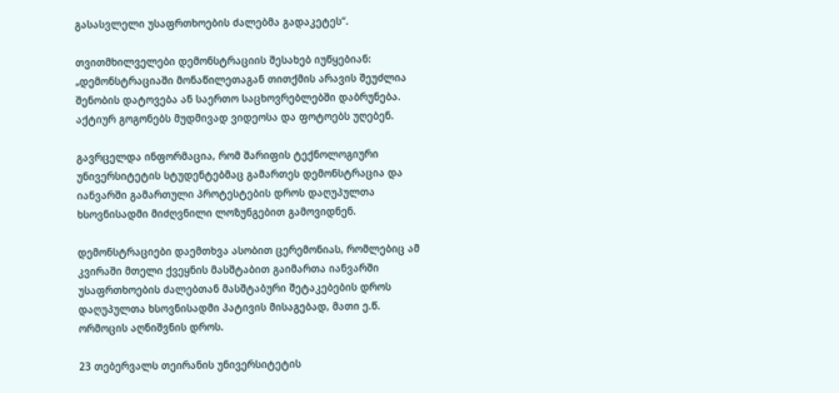გასასვლელი უსაფრთხოების ძალებმა გადაკეტეს“.

თვითმხილველები დემონსტრაციის შესახებ იუწყებიან: „დემონსტრაციაში მონაწილეთაგან თითქმის არავის შეუძლია შენობის დატოვება ან საერთო საცხოვრებლებში დაბრუნება. აქტიურ გოგონებს მუდმივად ვიდეოსა და ფოტოებს უღებენ.

გავრცელდა ინფორმაცია, რომ შარიფის ტექნოლოგიური უნივერსიტეტის სტუდენტებმაც გამართეს დემონსტრაცია და იანვარში გამართული პროტესტების დროს დაღუპულთა ხსოვნისადმი მიძღვნილი ლოზუნგებით გამოვიდნენ.

დემონსტრაციები დაემთხვა ასობით ცერემონიას, რომლებიც ამ კვირაში მთელი ქვეყნის მასშტაბით გაიმართა იანვარში უსაფრთხოების ძალებთან მასშტაბური შეტაკებების დროს დაღუპულთა ხსოვნისადმი პატივის მისაგებად, მათი ე.წ. ორმოცის აღნიშვნის დროს.

23 თებერვალს თეირანის უნივერსიტეტის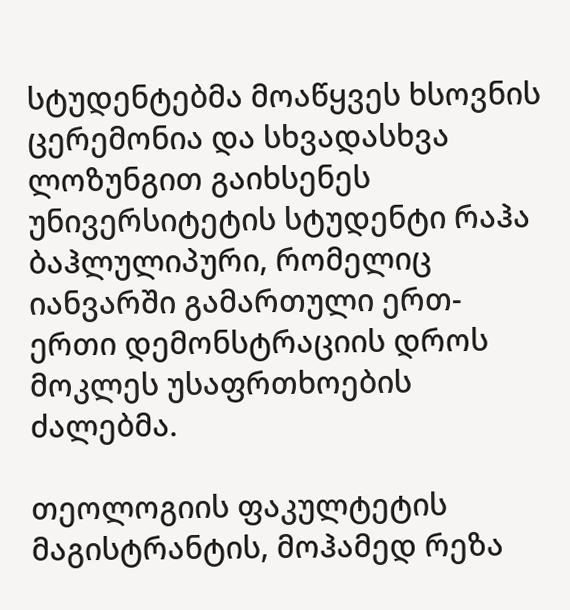სტუდენტებმა მოაწყვეს ხსოვნის ცერემონია და სხვადასხვა ლოზუნგით გაიხსენეს უნივერსიტეტის სტუდენტი რაჰა ბაჰლულიპური, რომელიც იანვარში გამართული ერთ-ერთი დემონსტრაციის დროს მოკლეს უსაფრთხოების ძალებმა.

თეოლოგიის ფაკულტეტის მაგისტრანტის, მოჰამედ რეზა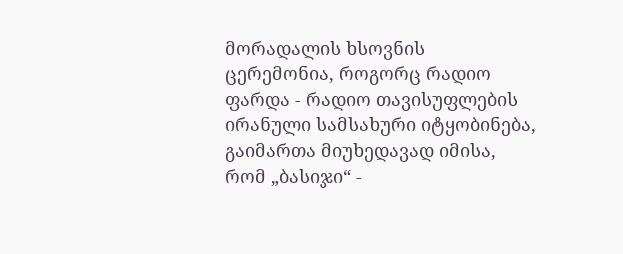მორადალის ხსოვნის ცერემონია, როგორც რადიო ფარდა - რადიო თავისუფლების ირანული სამსახური იტყობინება, გაიმართა მიუხედავად იმისა, რომ „ბასიჯი“ -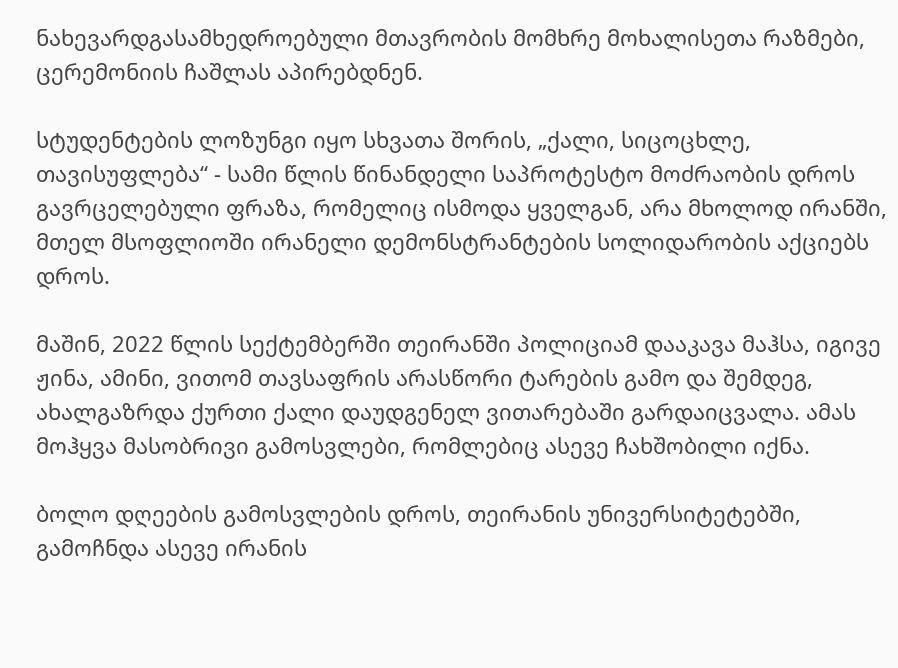ნახევარდგასამხედროებული მთავრობის მომხრე მოხალისეთა რაზმები, ცერემონიის ჩაშლას აპირებდნენ.

სტუდენტების ლოზუნგი იყო სხვათა შორის, „ქალი, სიცოცხლე, თავისუფლება“ - სამი წლის წინანდელი საპროტესტო მოძრაობის დროს გავრცელებული ფრაზა, რომელიც ისმოდა ყველგან, არა მხოლოდ ირანში, მთელ მსოფლიოში ირანელი დემონსტრანტების სოლიდარობის აქციებს დროს.

მაშინ, 2022 წლის სექტემბერში თეირანში პოლიციამ დააკავა მაჰსა, იგივე ჟინა, ამინი, ვითომ თავსაფრის არასწორი ტარების გამო და შემდეგ, ახალგაზრდა ქურთი ქალი დაუდგენელ ვითარებაში გარდაიცვალა. ამას მოჰყვა მასობრივი გამოსვლები, რომლებიც ასევე ჩახშობილი იქნა.

ბოლო დღეების გამოსვლების დროს, თეირანის უნივერსიტეტებში, გამოჩნდა ასევე ირანის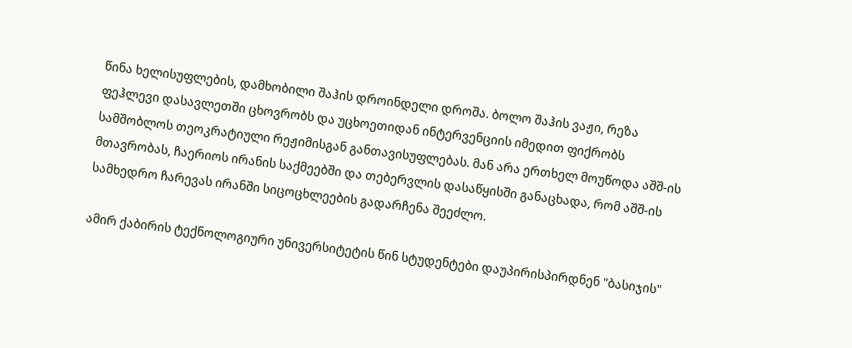წინა ხელისუფლების, დამხობილი შაჰის დროინდელი დროშა. ბოლო შაჰის ვაჟი, რეზა ფეჰლევი დასავლეთში ცხოვრობს და უცხოეთიდან ინტერვენციის იმედით ფიქრობს სამშობლოს თეოკრატიული რეჟიმისგან განთავისუფლებას. მან არა ერთხელ მოუწოდა აშშ-ის მთავრობას, ჩაერიოს ირანის საქმეებში და თებერვლის დასაწყისში განაცხადა, რომ აშშ-ის სამხედრო ჩარევას ირანში სიცოცხლეების გადარჩენა შეეძლო.

ამირ ქაბირის ტექნოლოგიური უნივერსიტეტის წინ სტუდენტები დაუპირისპირდნენ "ბასიჯის"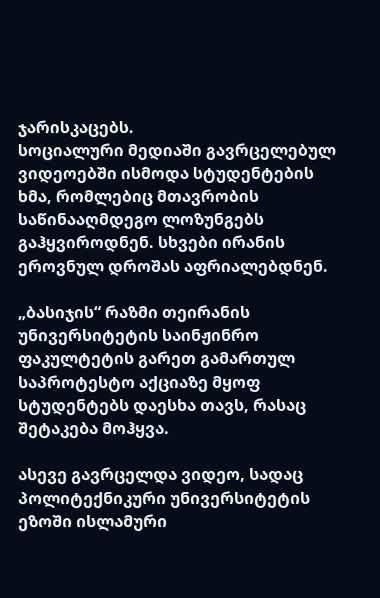ჯარისკაცებს.
სოციალური მედიაში გავრცელებულ ვიდეოებში ისმოდა სტუდენტების ხმა, რომლებიც მთავრობის საწინააღმდეგო ლოზუნგებს გაჰყვიროდნენ. სხვები ირანის ეროვნულ დროშას აფრიალებდნენ.

„ბასიჯის“ რაზმი თეირანის უნივერსიტეტის საინჟინრო ფაკულტეტის გარეთ გამართულ საპროტესტო აქციაზე მყოფ სტუდენტებს დაესხა თავს, რასაც შეტაკება მოჰყვა.

ასევე გავრცელდა ვიდეო, სადაც პოლიტექნიკური უნივერსიტეტის ეზოში ისლამური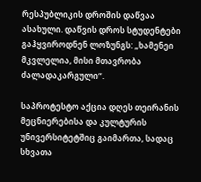რესპუბლიკის დროშის დაწვაა ასახული. დაწვის დროს სტუდენტები გაჰყვიროდნენ ლოზუნგს: „ხამენეი მკვლელია, მისი მთავრობა ძალადაკარგული“.

საპროტესტო აქცია დღეს თეირანის მეცნიერებისა და კულტურის უნივერსიტეტშიც გაიმართა, სადაც სხვათა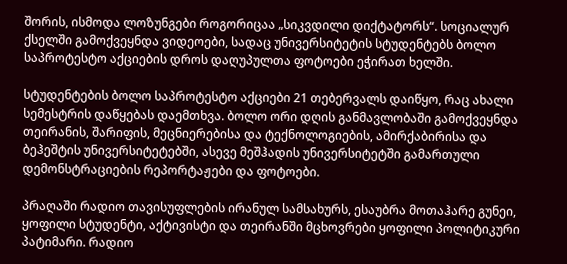შორის, ისმოდა ლოზუნგები როგორიცაა „სიკვდილი დიქტატორს“. სოციალურ ქსელში გამოქვეყნდა ვიდეოები, სადაც უნივერსიტეტის სტუდენტებს ბოლო საპროტესტო აქციების დროს დაღუპულთა ფოტოები ეჭირათ ხელში.

სტუდენტების ბოლო საპროტესტო აქციები 21 თებერვალს დაიწყო, რაც ახალი სემესტრის დაწყებას დაემთხვა. ბოლო ორი დღის განმავლობაში გამოქვეყნდა თეირანის, შარიფის, მეცნიერებისა და ტექნოლოგიების, ამირქაბირისა და ბეჰეშტის უნივერსიტეტებში, ასევე მეშჰადის უნივერსიტეტში გამართული დემონსტრაციების რეპორტაჟები და ფოტოები.

პრაღაში რადიო თავისუფლების ირანულ სამსახურს, ესაუბრა მოთაჰარე გუნეი, ყოფილი სტუდენტი, აქტივისტი და თეირანში მცხოვრები ყოფილი პოლიტიკური პატიმარი. რადიო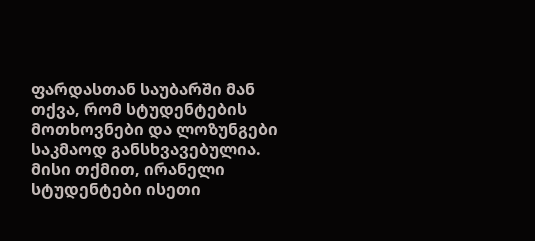ფარდასთან საუბარში მან თქვა, რომ სტუდენტების მოთხოვნები და ლოზუნგები საკმაოდ განსხვავებულია. მისი თქმით, ირანელი სტუდენტები ისეთი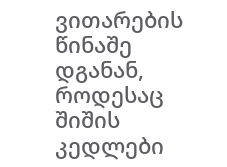ვითარების წინაშე დგანან, როდესაც შიშის კედლები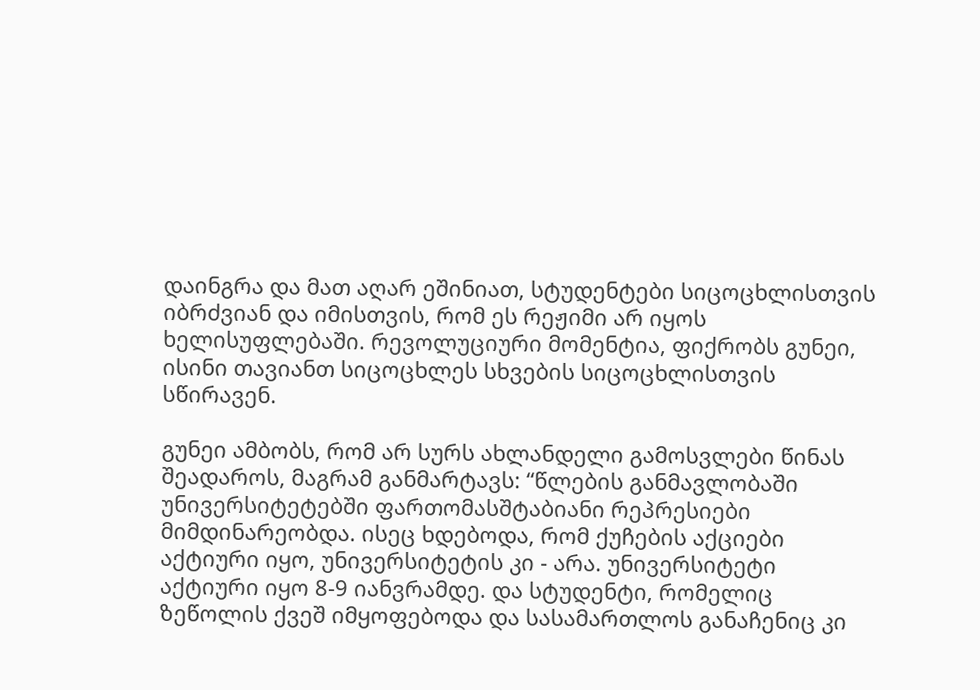დაინგრა და მათ აღარ ეშინიათ, სტუდენტები სიცოცხლისთვის იბრძვიან და იმისთვის, რომ ეს რეჟიმი არ იყოს ხელისუფლებაში. რევოლუციური მომენტია, ფიქრობს გუნეი, ისინი თავიანთ სიცოცხლეს სხვების სიცოცხლისთვის სწირავენ.

გუნეი ამბობს, რომ არ სურს ახლანდელი გამოსვლები წინას შეადაროს, მაგრამ განმარტავს: “წლების განმავლობაში უნივერსიტეტებში ფართომასშტაბიანი რეპრესიები მიმდინარეობდა. ისეც ხდებოდა, რომ ქუჩების აქციები აქტიური იყო, უნივერსიტეტის კი - არა. უნივერსიტეტი აქტიური იყო 8-9 იანვრამდე. და სტუდენტი, რომელიც ზეწოლის ქვეშ იმყოფებოდა და სასამართლოს განაჩენიც კი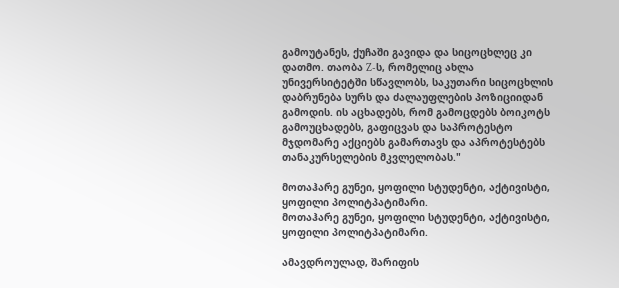გამოუტანეს, ქუჩაში გავიდა და სიცოცხლეც კი დათმო. თაობა Z-ს, რომელიც ახლა უნივერსიტეტში სწავლობს, საკუთარი სიცოცხლის დაბრუნება სურს და ძალაუფლების პოზიციიდან გამოდის. ის აცხადებს, რომ გამოცდებს ბოიკოტს გამოუცხადებს, გაფიცვას და საპროტესტო მჯდომარე აქციებს გამართავს და აპროტესტებს თანაკურსელების მკვლელობას."

მოთაჰარე გუნეი, ყოფილი სტუდენტი, აქტივისტი, ყოფილი პოლიტპატიმარი.
მოთაჰარე გუნეი, ყოფილი სტუდენტი, აქტივისტი, ყოფილი პოლიტპატიმარი.

ამავდროულად, შარიფის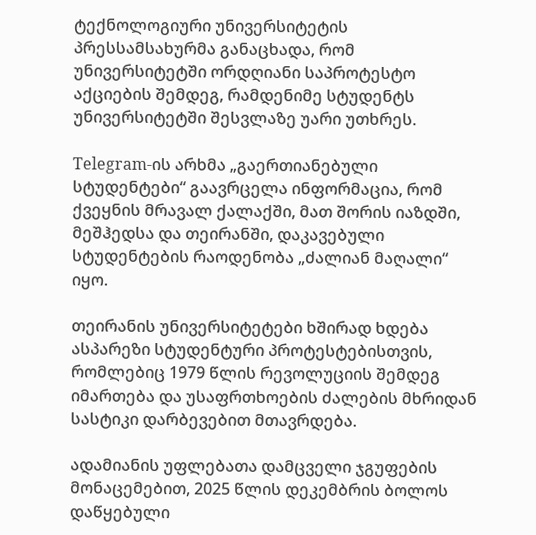ტექნოლოგიური უნივერსიტეტის პრესსამსახურმა განაცხადა, რომ უნივერსიტეტში ორდღიანი საპროტესტო აქციების შემდეგ, რამდენიმე სტუდენტს უნივერსიტეტში შესვლაზე უარი უთხრეს.

Telegram-ის არხმა „გაერთიანებული სტუდენტები“ გაავრცელა ინფორმაცია, რომ ქვეყნის მრავალ ქალაქში, მათ შორის იაზდში, მეშჰედსა და თეირანში, დაკავებული სტუდენტების რაოდენობა „ძალიან მაღალი“ იყო.

თეირანის უნივერსიტეტები ხშირად ხდება ასპარეზი სტუდენტური პროტესტებისთვის, რომლებიც 1979 წლის რევოლუციის შემდეგ იმართება და უსაფრთხოების ძალების მხრიდან სასტიკი დარბევებით მთავრდება.

ადამიანის უფლებათა დამცველი ჯგუფების მონაცემებით, 2025 წლის დეკემბრის ბოლოს დაწყებული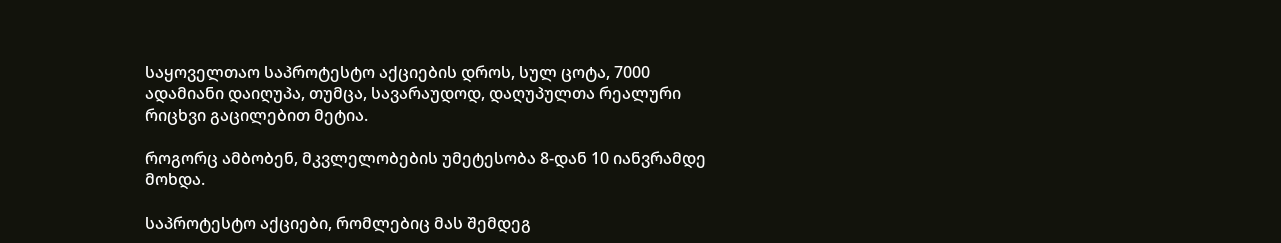საყოველთაო საპროტესტო აქციების დროს, სულ ცოტა, 7000 ადამიანი დაიღუპა, თუმცა, სავარაუდოდ, დაღუპულთა რეალური რიცხვი გაცილებით მეტია.

როგორც ამბობენ, მკვლელობების უმეტესობა 8-დან 10 იანვრამდე მოხდა.

საპროტესტო აქციები, რომლებიც მას შემდეგ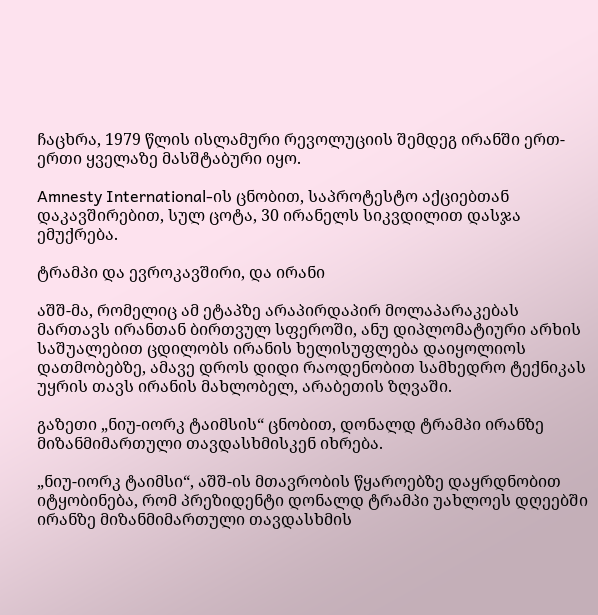ჩაცხრა, 1979 წლის ისლამური რევოლუციის შემდეგ ირანში ერთ-ერთი ყველაზე მასშტაბური იყო.

Amnesty International-ის ცნობით, საპროტესტო აქციებთან დაკავშირებით, სულ ცოტა, 30 ირანელს სიკვდილით დასჯა ემუქრება.

ტრამპი და ევროკავშირი, და ირანი

აშშ-მა, რომელიც ამ ეტაპზე არაპირდაპირ მოლაპარაკებას მართავს ირანთან ბირთვულ სფეროში, ანუ დიპლომატიური არხის საშუალებით ცდილობს ირანის ხელისუფლება დაიყოლიოს დათმობებზე, ამავე დროს დიდი რაოდენობით სამხედრო ტექნიკას უყრის თავს ირანის მახლობელ, არაბეთის ზღვაში.

გაზეთი „ნიუ-იორკ ტაიმსის“ ცნობით, დონალდ ტრამპი ირანზე მიზანმიმართული თავდასხმისკენ იხრება.

„ნიუ-იორკ ტაიმსი“, აშშ-ის მთავრობის წყაროებზე დაყრდნობით იტყობინება, რომ პრეზიდენტი დონალდ ტრამპი უახლოეს დღეებში ირანზე მიზანმიმართული თავდასხმის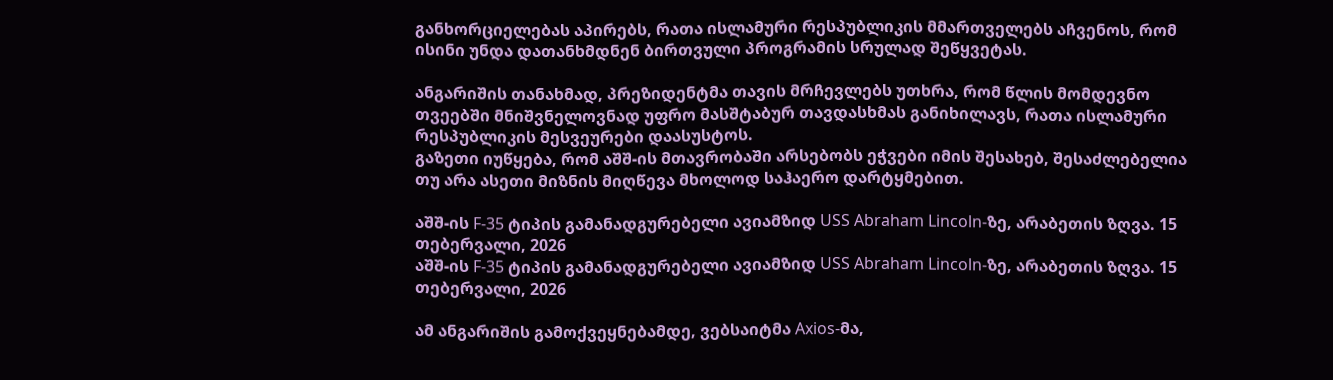განხორციელებას აპირებს, რათა ისლამური რესპუბლიკის მმართველებს აჩვენოს, რომ ისინი უნდა დათანხმდნენ ბირთვული პროგრამის სრულად შეწყვეტას.

ანგარიშის თანახმად, პრეზიდენტმა თავის მრჩევლებს უთხრა, რომ წლის მომდევნო თვეებში მნიშვნელოვნად უფრო მასშტაბურ თავდასხმას განიხილავს, რათა ისლამური რესპუბლიკის მესვეურები დაასუსტოს.
გაზეთი იუწყება, რომ აშშ-ის მთავრობაში არსებობს ეჭვები იმის შესახებ, შესაძლებელია თუ არა ასეთი მიზნის მიღწევა მხოლოდ საჰაერო დარტყმებით.

აშშ-ის F-35 ტიპის გამანადგურებელი ავიამზიდ USS Abraham Lincoln-ზე, არაბეთის ზღვა. 15 თებერვალი, 2026
აშშ-ის F-35 ტიპის გამანადგურებელი ავიამზიდ USS Abraham Lincoln-ზე, არაბეთის ზღვა. 15 თებერვალი, 2026

ამ ანგარიშის გამოქვეყნებამდე, ვებსაიტმა Axios-მა,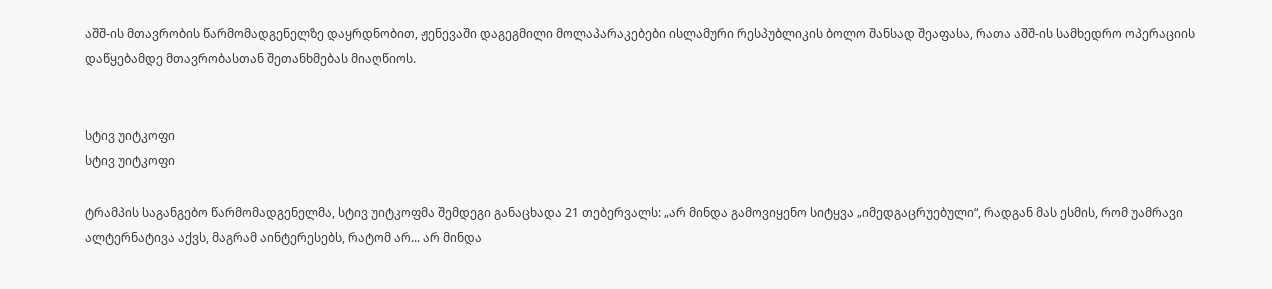აშშ-ის მთავრობის წარმომადგენელზე დაყრდნობით, ჟენევაში დაგეგმილი მოლაპარაკებები ისლამური რესპუბლიკის ბოლო შანსად შეაფასა, რათა აშშ-ის სამხედრო ოპერაციის დაწყებამდე მთავრობასთან შეთანხმებას მიაღწიოს.


სტივ უიტკოფი
სტივ უიტკოფი

ტრამპის საგანგებო წარმომადგენელმა, სტივ უიტკოფმა შემდეგი განაცხადა 21 თებერვალს: „არ მინდა გამოვიყენო სიტყვა „იმედგაცრუებული“, რადგან მას ესმის, რომ უამრავი ალტერნატივა აქვს, მაგრამ აინტერესებს, რატომ არ... არ მინდა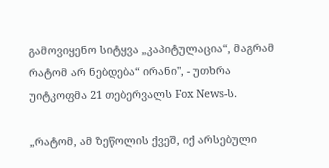გამოვიყენო სიტყვა „კაპიტულაცია“, მაგრამ რატომ არ ნებდება“ ირანი", - უთხრა უიტკოფმა 21 თებერვალს Fox News-ს.

„რატომ, ამ ზეწოლის ქვეშ, იქ არსებული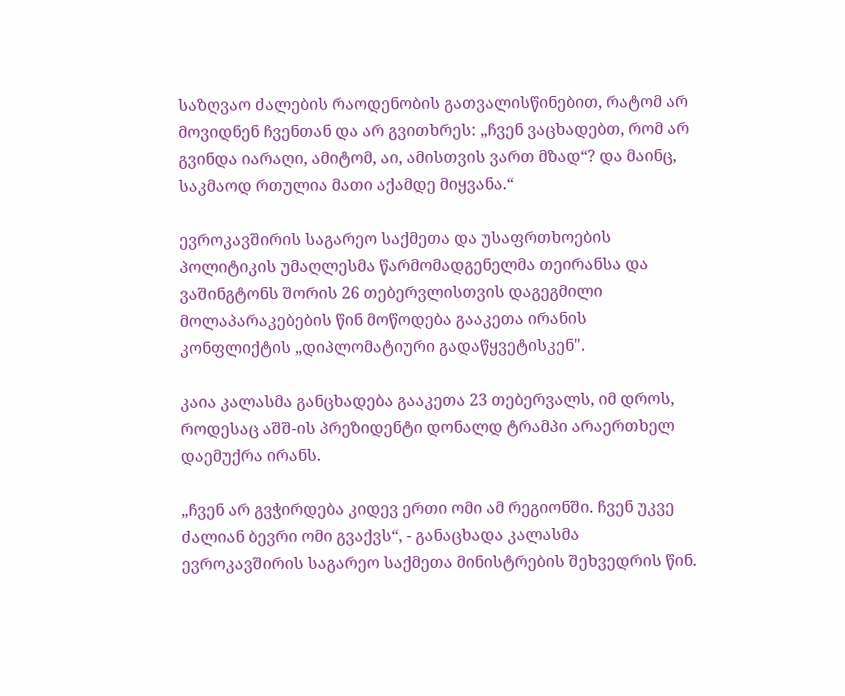საზღვაო ძალების რაოდენობის გათვალისწინებით, რატომ არ მოვიდნენ ჩვენთან და არ გვითხრეს: „ჩვენ ვაცხადებთ, რომ არ გვინდა იარაღი, ამიტომ, აი, ამისთვის ვართ მზად“? და მაინც, საკმაოდ რთულია მათი აქამდე მიყვანა.“

ევროკავშირის საგარეო საქმეთა და უსაფრთხოების პოლიტიკის უმაღლესმა წარმომადგენელმა თეირანსა და ვაშინგტონს შორის 26 თებერვლისთვის დაგეგმილი მოლაპარაკებების წინ მოწოდება გააკეთა ირანის კონფლიქტის „დიპლომატიური გადაწყვეტისკენ".

კაია კალასმა განცხადება გააკეთა 23 თებერვალს, იმ დროს, როდესაც აშშ-ის პრეზიდენტი დონალდ ტრამპი არაერთხელ დაემუქრა ირანს.

„ჩვენ არ გვჭირდება კიდევ ერთი ომი ამ რეგიონში. ჩვენ უკვე ძალიან ბევრი ომი გვაქვს“, - განაცხადა კალასმა ევროკავშირის საგარეო საქმეთა მინისტრების შეხვედრის წინ.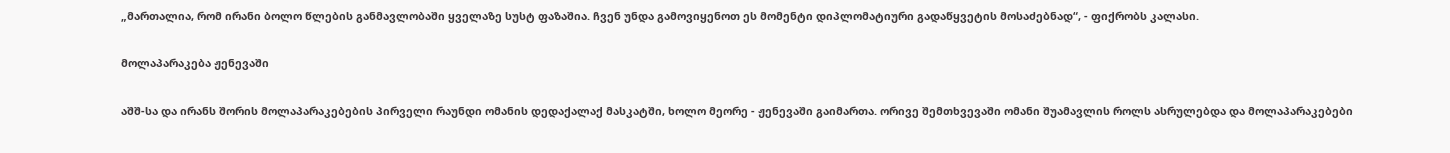„მართალია, რომ ირანი ბოლო წლების განმავლობაში ყველაზე სუსტ ფაზაშია. ჩვენ უნდა გამოვიყენოთ ეს მომენტი დიპლომატიური გადაწყვეტის მოსაძებნად“, - ფიქრობს კალასი.

მოლაპარაკება ჟენევაში

აშშ-სა და ირანს შორის მოლაპარაკებების პირველი რაუნდი ომანის დედაქალაქ მასკატში, ხოლო მეორე - ჟენევაში გაიმართა. ორივე შემთხვევაში ომანი შუამავლის როლს ასრულებდა და მოლაპარაკებები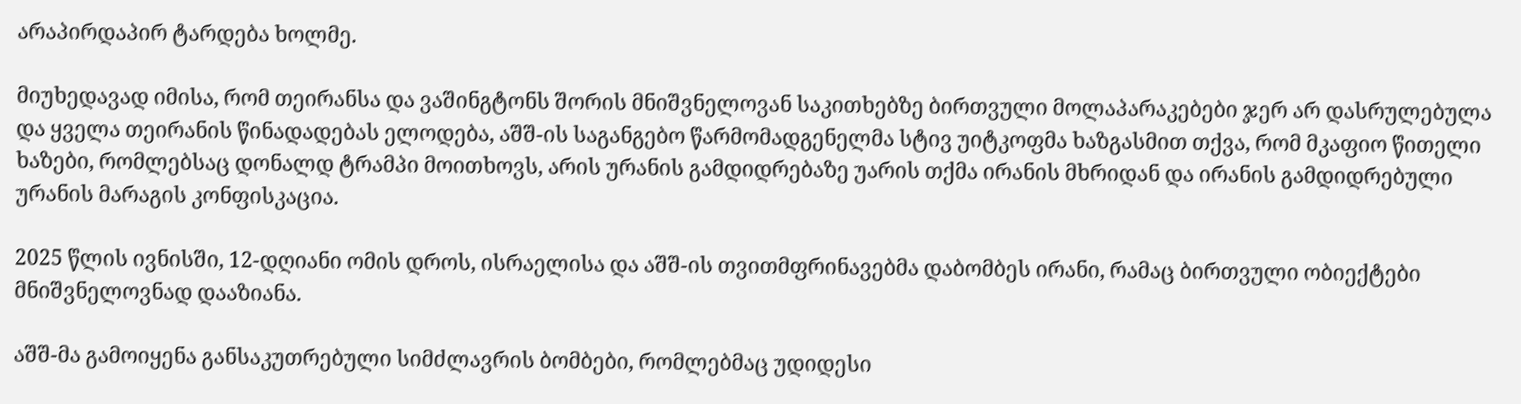არაპირდაპირ ტარდება ხოლმე.

მიუხედავად იმისა, რომ თეირანსა და ვაშინგტონს შორის მნიშვნელოვან საკითხებზე ბირთვული მოლაპარაკებები ჯერ არ დასრულებულა და ყველა თეირანის წინადადებას ელოდება, აშშ-ის საგანგებო წარმომადგენელმა სტივ უიტკოფმა ხაზგასმით თქვა, რომ მკაფიო წითელი ხაზები, რომლებსაც დონალდ ტრამპი მოითხოვს, არის ურანის გამდიდრებაზე უარის თქმა ირანის მხრიდან და ირანის გამდიდრებული ურანის მარაგის კონფისკაცია.

2025 წლის ივნისში, 12-დღიანი ომის დროს, ისრაელისა და აშშ-ის თვითმფრინავებმა დაბომბეს ირანი, რამაც ბირთვული ობიექტები მნიშვნელოვნად დააზიანა.

აშშ-მა გამოიყენა განსაკუთრებული სიმძლავრის ბომბები, რომლებმაც უდიდესი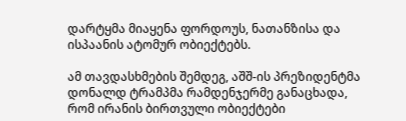დარტყმა მიაყენა ფორდოუს, ნათანზისა და ისპაანის ატომურ ობიექტებს.

ამ თავდასხმების შემდეგ, აშშ-ის პრეზიდენტმა დონალდ ტრამპმა რამდენჯერმე განაცხადა, რომ ირანის ბირთვული ობიექტები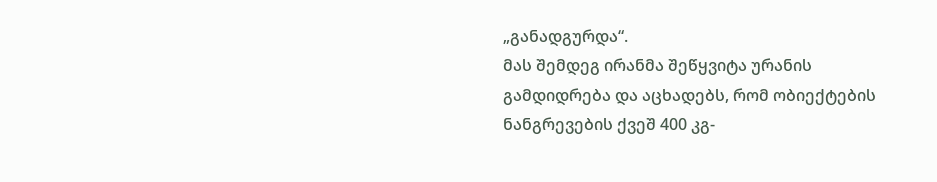„განადგურდა“.
მას შემდეგ ირანმა შეწყვიტა ურანის გამდიდრება და აცხადებს, რომ ობიექტების ნანგრევების ქვეშ 400 კგ-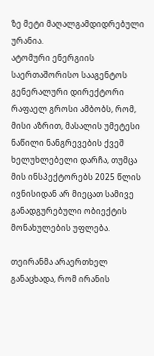ზე მეტი მაღალგამდიდრებული ურანია.
ატომური ენერგიის საერთაშორისო სააგენტოს გენერალური დირექტორი რაფაელ გროსი ამბობს, რომ, მისი აზრით, მასალის უმეტესი ნაწილი ნანგრევების ქვეშ ხელუხლებელი დარჩა, თუმცა მის ინსპექტორებს 2025 წლის ივნისიდან არ მიეცათ სამივე განადგურებული ობიექტის მონახულების უფლება.

თეირანმა არაერთხელ განაცხადა, რომ ირანის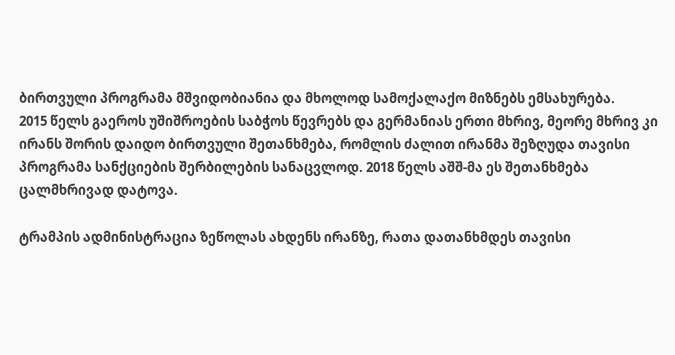ბირთვული პროგრამა მშვიდობიანია და მხოლოდ სამოქალაქო მიზნებს ემსახურება.
2015 წელს გაეროს უშიშროების საბჭოს წევრებს და გერმანიას ერთი მხრივ, მეორე მხრივ კი ირანს შორის დაიდო ბირთვული შეთანხმება, რომლის ძალით ირანმა შეზღუდა თავისი პროგრამა სანქციების შერბილების სანაცვლოდ. 2018 წელს აშშ-მა ეს შეთანხმება ცალმხრივად დატოვა.

ტრამპის ადმინისტრაცია ზეწოლას ახდენს ირანზე, რათა დათანხმდეს თავისი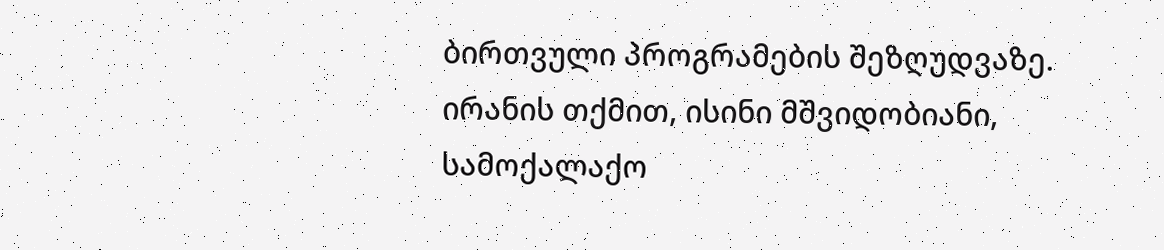ბირთვული პროგრამების შეზღუდვაზე. ირანის თქმით, ისინი მშვიდობიანი, სამოქალაქო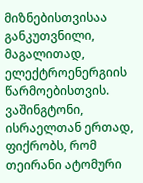მიზნებისთვისაა განკუთვნილი, მაგალითად, ელექტროენერგიის წარმოებისთვის. ვაშინგტონი, ისრაელთან ერთად, ფიქრობს, რომ თეირანი ატომური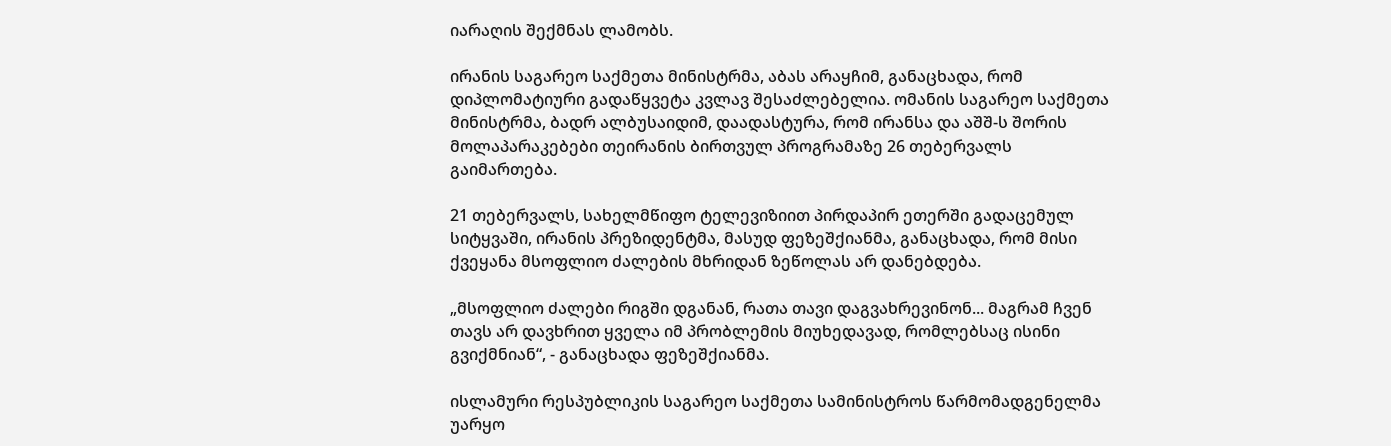იარაღის შექმნას ლამობს.

ირანის საგარეო საქმეთა მინისტრმა, აბას არაყჩიმ, განაცხადა, რომ დიპლომატიური გადაწყვეტა კვლავ შესაძლებელია. ომანის საგარეო საქმეთა მინისტრმა, ბადრ ალბუსაიდიმ, დაადასტურა, რომ ირანსა და აშშ-ს შორის მოლაპარაკებები თეირანის ბირთვულ პროგრამაზე 26 თებერვალს გაიმართება.

21 თებერვალს, სახელმწიფო ტელევიზიით პირდაპირ ეთერში გადაცემულ სიტყვაში, ირანის პრეზიდენტმა, მასუდ ფეზეშქიანმა, განაცხადა, რომ მისი ქვეყანა მსოფლიო ძალების მხრიდან ზეწოლას არ დანებდება.

„მსოფლიო ძალები რიგში დგანან, რათა თავი დაგვახრევინონ... მაგრამ ჩვენ თავს არ დავხრით ყველა იმ პრობლემის მიუხედავად, რომლებსაც ისინი გვიქმნიან“, - განაცხადა ფეზეშქიანმა.

ისლამური რესპუბლიკის საგარეო საქმეთა სამინისტროს წარმომადგენელმა უარყო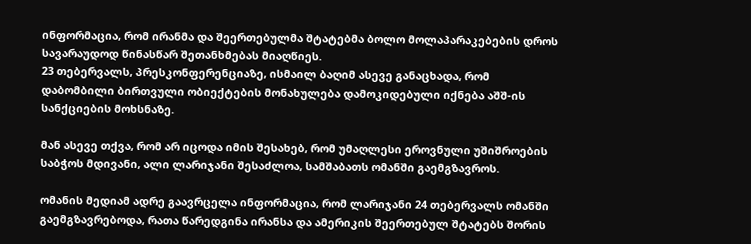ინფორმაცია, რომ ირანმა და შეერთებულმა შტატებმა ბოლო მოლაპარაკებების დროს სავარაუდოდ წინასწარ შეთანხმებას მიაღწიეს.
23 თებერვალს, პრესკონფერენციაზე, ისმაილ ბაღიმ ასევე განაცხადა, რომ დაბომბილი ბირთვული ობიექტების მონახულება დამოკიდებული იქნება აშშ-ის სანქციების მოხსნაზე.

მან ასევე თქვა, რომ არ იცოდა იმის შესახებ, რომ უმაღლესი ეროვნული უშიშროების საბჭოს მდივანი, ალი ლარიჯანი შესაძლოა, სამშაბათს ომანში გაემგზავროს.

ომანის მედიამ ადრე გაავრცელა ინფორმაცია, რომ ლარიჯანი 24 თებერვალს ომანში გაემგზავრებოდა, რათა წარედგინა ირანსა და ამერიკის შეერთებულ შტატებს შორის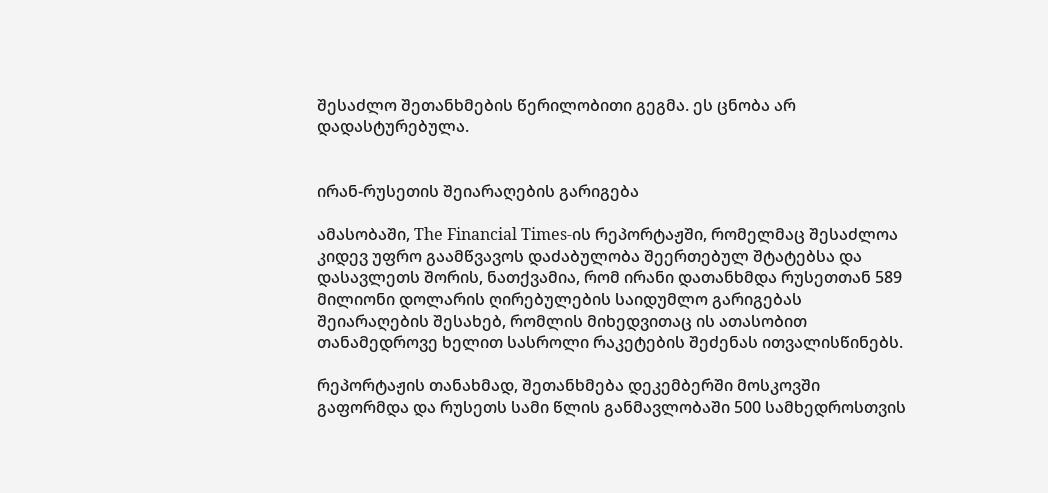შესაძლო შეთანხმების წერილობითი გეგმა. ეს ცნობა არ დადასტურებულა.


ირან-რუსეთის შეიარაღების გარიგება

ამასობაში, The Financial Times-ის რეპორტაჟში, რომელმაც შესაძლოა კიდევ უფრო გაამწვავოს დაძაბულობა შეერთებულ შტატებსა და დასავლეთს შორის, ნათქვამია, რომ ირანი დათანხმდა რუსეთთან 589 მილიონი დოლარის ღირებულების საიდუმლო გარიგებას შეიარაღების შესახებ, რომლის მიხედვითაც ის ათასობით თანამედროვე ხელით სასროლი რაკეტების შეძენას ითვალისწინებს.

რეპორტაჟის თანახმად, შეთანხმება დეკემბერში მოსკოვში გაფორმდა და რუსეთს სამი წლის განმავლობაში 500 სამხედროსთვის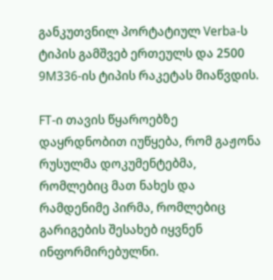განკუთვნილ პორტატიულ Verba-ს ტიპის გამშვებ ერთეულს და 2500 9M336-ის ტიპის რაკეტას მიაწვდის.

FT-ი თავის წყაროებზე დაყრდნობით იუწყება, რომ გაჟონა რუსულმა დოკუმენტებმა, რომლებიც მათ ნახეს და რამდენიმე პირმა, რომლებიც გარიგების შესახებ იყვნენ ინფორმირებულნი.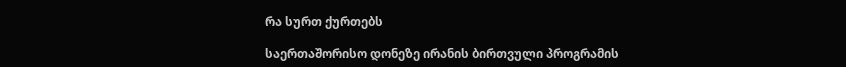რა სურთ ქურთებს

საერთაშორისო დონეზე ირანის ბირთვული პროგრამის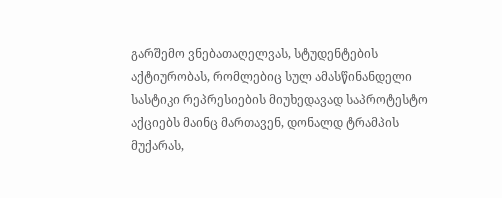გარშემო ვნებათაღელვას, სტუდენტების აქტიურობას, რომლებიც სულ ამასწინანდელი სასტიკი რეპრესიების მიუხედავად საპროტესტო აქციებს მაინც მართავენ, დონალდ ტრამპის მუქარას,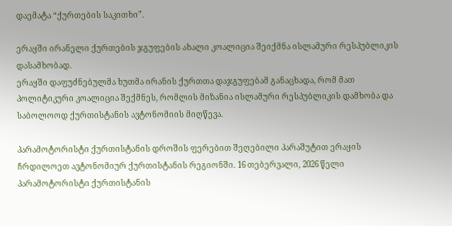დაემატა “ქურთების საკითხი”.

ერაყში ირანელი ქურთების ჯგუფების ახალი კოალიცია შეიქმნა ისლამური რესპუბლიკის დასამხობად.
ერაყში დაფუძნებულმა ხუთმა ირანის ქურთთა დაჯგუფებამ განაცხადა, რომ მათ პოლიტიკური კოალიცია შექმნეს, რომლის მიზანია ისლამური რესპუბლიკის დამხობა და საბოლოოდ ქურთისტანის ავტონომიის მიღწევა.

პარამოტორისტი ქურთისტანის დროშის ფერებით შეღებილი პარაშუტით ერაყის ჩრდილოეთ ავტონომიურ ქურთისტანის რეგიონში. 16 თებერვალი, 2026 წელი
პარამოტორისტი ქურთისტანის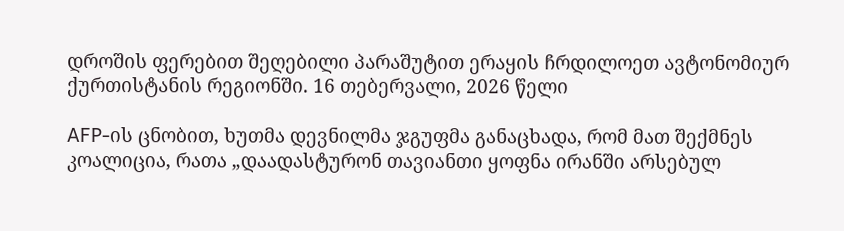დროშის ფერებით შეღებილი პარაშუტით ერაყის ჩრდილოეთ ავტონომიურ ქურთისტანის რეგიონში. 16 თებერვალი, 2026 წელი

AFP-ის ცნობით, ხუთმა დევნილმა ჯგუფმა განაცხადა, რომ მათ შექმნეს კოალიცია, რათა „დაადასტურონ თავიანთი ყოფნა ირანში არსებულ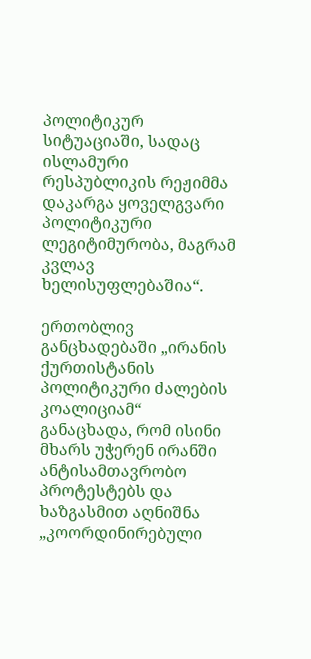პოლიტიკურ სიტუაციაში, სადაც ისლამური რესპუბლიკის რეჟიმმა დაკარგა ყოველგვარი პოლიტიკური ლეგიტიმურობა, მაგრამ კვლავ ხელისუფლებაშია“.

ერთობლივ განცხადებაში „ირანის ქურთისტანის პოლიტიკური ძალების კოალიციამ“ განაცხადა, რომ ისინი მხარს უჭერენ ირანში ანტისამთავრობო პროტესტებს და ხაზგასმით აღნიშნა „კოორდინირებული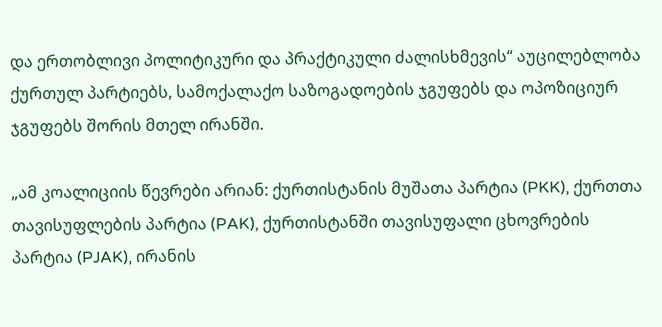და ერთობლივი პოლიტიკური და პრაქტიკული ძალისხმევის“ აუცილებლობა ქურთულ პარტიებს, სამოქალაქო საზოგადოების ჯგუფებს და ოპოზიციურ ჯგუფებს შორის მთელ ირანში.

„ამ კოალიციის წევრები არიან: ქურთისტანის მუშათა პარტია (PKK), ქურთთა თავისუფლების პარტია (PAK), ქურთისტანში თავისუფალი ცხოვრების პარტია (PJAK), ირანის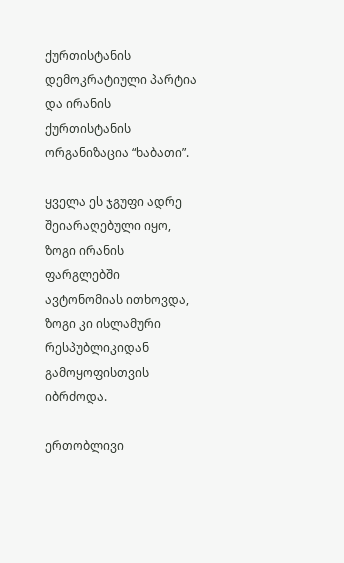ქურთისტანის დემოკრატიული პარტია და ირანის ქურთისტანის ორგანიზაცია “ხაბათი”.

ყველა ეს ჯგუფი ადრე შეიარაღებული იყო, ზოგი ირანის ფარგლებში ავტონომიას ითხოვდა, ზოგი კი ისლამური რესპუბლიკიდან გამოყოფისთვის იბრძოდა.

ერთობლივი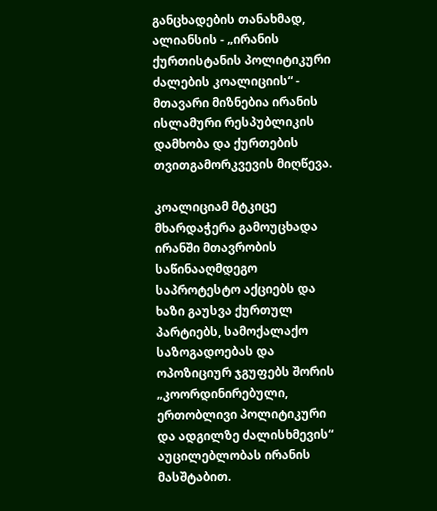განცხადების თანახმად, ალიანსის - „ირანის ქურთისტანის პოლიტიკური ძალების კოალიციის“ - მთავარი მიზნებია ირანის ისლამური რესპუბლიკის დამხობა და ქურთების თვითგამორკვევის მიღწევა.

კოალიციამ მტკიცე მხარდაჭერა გამოუცხადა ირანში მთავრობის საწინააღმდეგო საპროტესტო აქციებს და ხაზი გაუსვა ქურთულ პარტიებს, სამოქალაქო საზოგადოებას და ოპოზიციურ ჯგუფებს შორის „კოორდინირებული, ერთობლივი პოლიტიკური და ადგილზე ძალისხმევის“ აუცილებლობას ირანის მასშტაბით.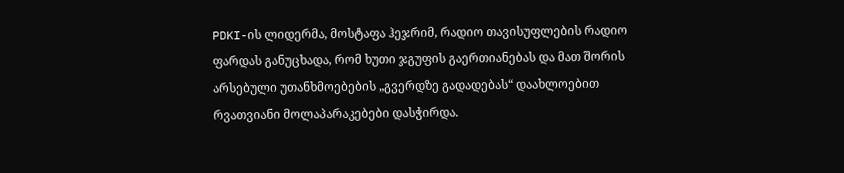PDKI-ის ლიდერმა, მოსტაფა ჰეჯრიმ, რადიო თავისუფლების რადიო ფარდას განუცხადა, რომ ხუთი ჯგუფის გაერთიანებას და მათ შორის არსებული უთანხმოებების „გვერდზე გადადებას“ დაახლოებით რვათვიანი მოლაპარაკებები დასჭირდა.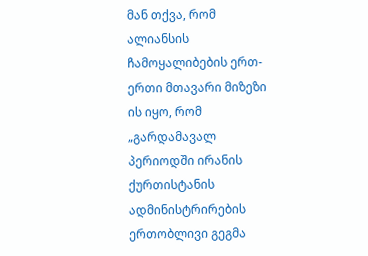მან თქვა, რომ ალიანსის ჩამოყალიბების ერთ-ერთი მთავარი მიზეზი ის იყო, რომ „გარდამავალ პერიოდში ირანის ქურთისტანის ადმინისტრირების ერთობლივი გეგმა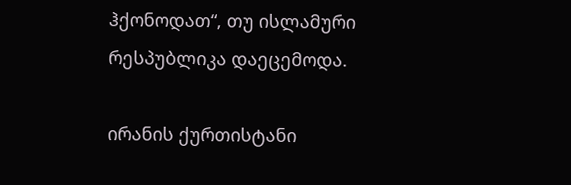ჰქონოდათ“, თუ ისლამური რესპუბლიკა დაეცემოდა.

ირანის ქურთისტანი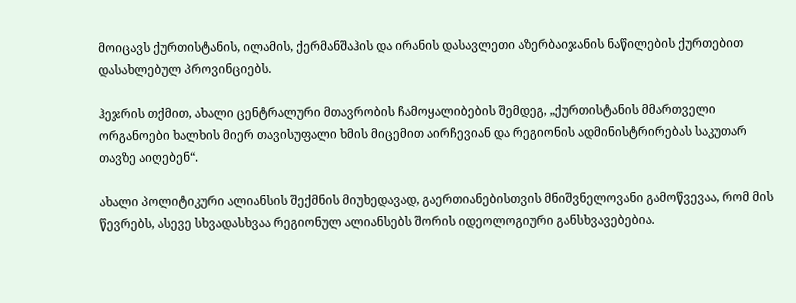მოიცავს ქურთისტანის, ილამის, ქერმანშაჰის და ირანის დასავლეთი აზერბაიჯანის ნაწილების ქურთებით დასახლებულ პროვინციებს.

ჰეჯრის თქმით, ახალი ცენტრალური მთავრობის ჩამოყალიბების შემდეგ, „ქურთისტანის მმართველი ორგანოები ხალხის მიერ თავისუფალი ხმის მიცემით აირჩევიან და რეგიონის ადმინისტრირებას საკუთარ თავზე აიღებენ“.

ახალი პოლიტიკური ალიანსის შექმნის მიუხედავად, გაერთიანებისთვის მნიშვნელოვანი გამოწვევაა, რომ მის წევრებს, ასევე სხვადასხვაა რეგიონულ ალიანსებს შორის იდეოლოგიური განსხვავებებია.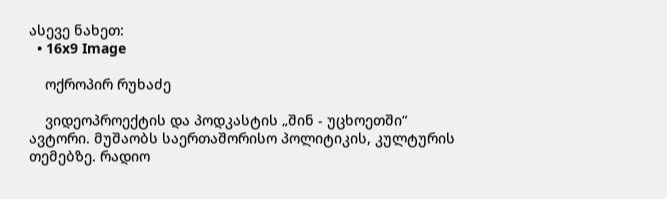ასევე ნახეთ:
  • 16x9 Image

    ოქროპირ რუხაძე

    ვიდეოპროექტის და პოდკასტის „შინ - უცხოეთში“ ავტორი. მუშაობს საერთაშორისო პოლიტიკის, კულტურის თემებზე. რადიო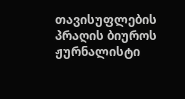თავისუფლების პრაღის ბიუროს ჟურნალისტი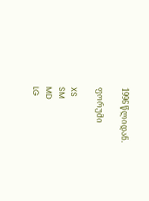1996 წლიდან.

ფორუმი

XS
SM
MD
LG